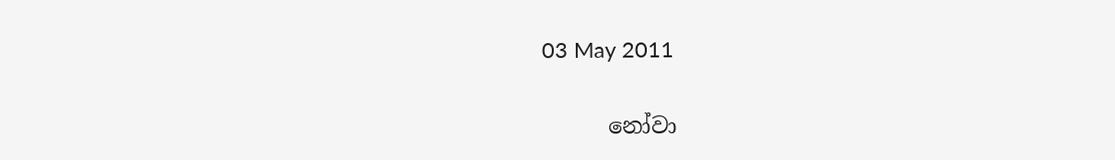03 May 2011

      නෝවා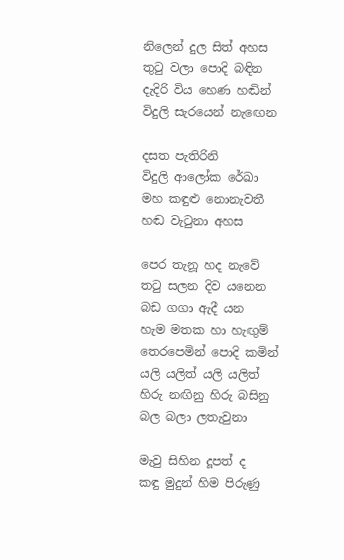නිලෙන් දුල සිත් අහස
තුටු වලා පොදි බඳින
දැදිරි විය හෙණ හඬින්
විදුලි සැරයෙන් නැඟෙන

දසත පැතිරිනි
විදුලි ආලෝක රේඛා
මහ කඳුළු නොනැවතී
හඬ වැටුනා අහස

පෙර තැනූ හද නැවේ
තටු සලන දිව යනෙන
බඩ ගගා ඇදී යන
හැම මතක හා හැඟුම්
තෙරපෙමින් පොදි කමින්
යලි යලිත් යලි යලිත්
හිරු නඟිනු හිරු බසිනු
බල බලා ලතැවුනා

මැවු සිහින දූපත් ද
කඳු මුදුන් හිම පිරුණු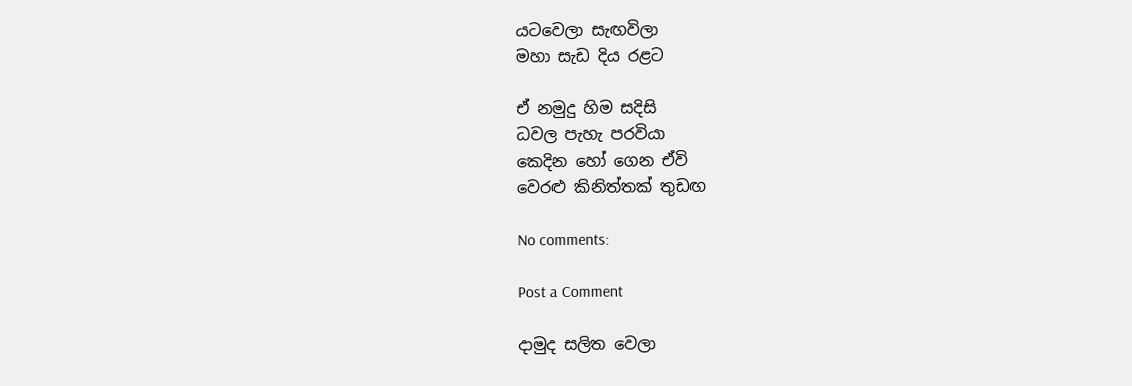යටවෙලා සැඟවිලා
මහා සැඩ දිය රළට

ඒ නමුදු හිම සදිසි
ධවල පැහැ පරවියා
කෙදින හෝ ගෙන ඒවි
වෙරළු කිනිත්තක් තුඩඟ

No comments:

Post a Comment

දාමුද සලිත වෙලා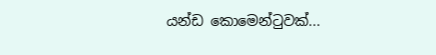යන්ඩ කොමෙන්ටුවක්...